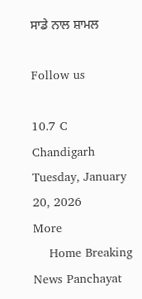ਸਾਡੇ ਨਾਲ ਸ਼ਾਮਲ

Follow us

10.7 C
Chandigarh
Tuesday, January 20, 2026
More
    Home Breaking News Panchayat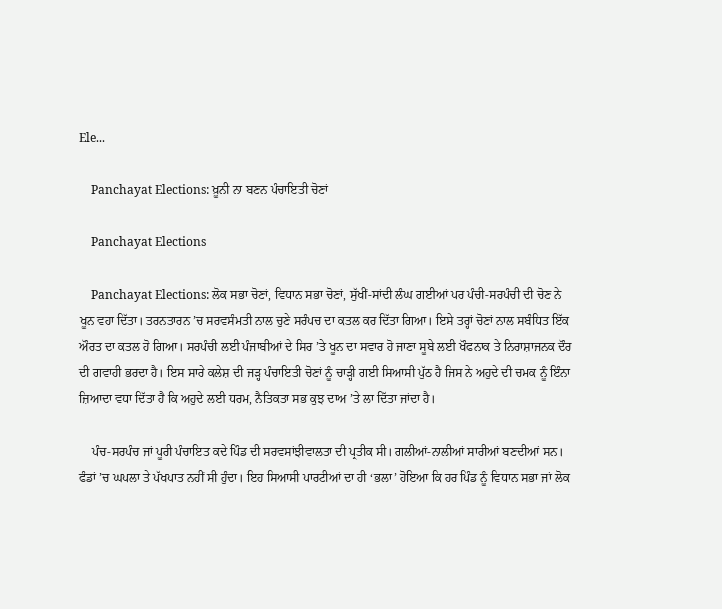Ele...

    Panchayat Elections: ਖ਼ੂਨੀ ਨਾ ਬਣਨ ਪੰਚਾਇਤੀ ਚੋਣਾਂ

    Panchayat Elections

    Panchayat Elections: ਲੋਕ ਸਭਾ ਚੋਣਾਂ, ਵਿਧਾਨ ਸਭਾ ਚੋਣਾਂ, ਸੁੱਖੀਂ-ਸਾਂਦੀ ਲੰਘ ਗਈਆਂ ਪਰ ਪੰਚੀ-ਸਰਪੰਚੀ ਦੀ ਚੋਣ ਨੇ ਖੂਨ ਵਹਾ ਦਿੱਤਾ। ਤਰਨਤਾਰਨ ’ਚ ਸਰਵਸੰਮਤੀ ਨਾਲ ਚੁਣੇ ਸਰੰਪਚ ਦਾ ਕਤਲ ਕਰ ਦਿੱਤਾ ਗਿਆ। ਇਸੇ ਤਰ੍ਹਾਂ ਚੋਣਾਂ ਨਾਲ ਸਬੰਧਿਤ ਇੱਕ ਔਰਤ ਦਾ ਕਤਲ ਹੋ ਗਿਆ। ਸਰਪੰਚੀ ਲਈ ਪੰਜਾਬੀਆਂ ਦੇ ਸਿਰ ’ਤੇ ਖੂਨ ਦਾ ਸਵਾਰ ਹੋ ਜਾਣਾ ਸੂਬੇ ਲਈ ਖੌਫਨਾਕ ਤੇ ਨਿਰਾਸ਼ਾਜਨਕ ਦੌਰ ਦੀ ਗਵਾਹੀ ਭਰਦਾ ਹੈ। ਇਸ ਸਾਰੇ ਕਲੇਸ਼ ਦੀ ਜੜ੍ਹ ਪੰਚਾਇਤੀ ਚੋਣਾਂ ਨੂੰ ਚਾੜ੍ਹੀ ਗਈ ਸਿਆਸੀ ਪੁੱਠ ਹੈ ਜਿਸ ਨੇ ਅਹੁਦੇ ਦੀ ਚਮਕ ਨੂੰ ਇੰਨਾ ਜ਼ਿਆਦਾ ਵਧਾ ਦਿੱਤਾ ਹੈ ਕਿ ਅਹੁਦੇ ਲਈ ਧਰਮ, ਨੈਤਿਕਤਾ ਸਭ ਕੁਝ ਦਾਅ ’ਤੇ ਲਾ ਦਿੱਤਾ ਜਾਂਦਾ ਹੈ।

    ਪੰਚ-ਸਰਪੰਚ ਜਾਂ ਪੂਰੀ ਪੰਚਾਇਤ ਕਦੇ ਪਿੰਡ ਦੀ ਸਰਵਸਾਂਝੀਵਾਲਤਾ ਦੀ ਪ੍ਰਤੀਕ ਸੀ। ਗਲੀਆਂ-ਨਾਲੀਆਂ ਸਾਰੀਆਂ ਬਣਦੀਆਂ ਸਨ। ਫੰਡਾਂ ’ਚ ਘਪਲਾ ਤੇ ਪੱਖਪਾਤ ਨਹੀਂ ਸੀ ਹੁੰਦਾ। ਇਹ ਸਿਆਸੀ ਪਾਰਟੀਆਂ ਦਾ ਹੀ ‘ਭਲਾ’ ਹੋਇਆ ਕਿ ਹਰ ਪਿੰਡ ਨੂੰ ਵਿਧਾਨ ਸਭਾ ਜਾਂ ਲੋਕ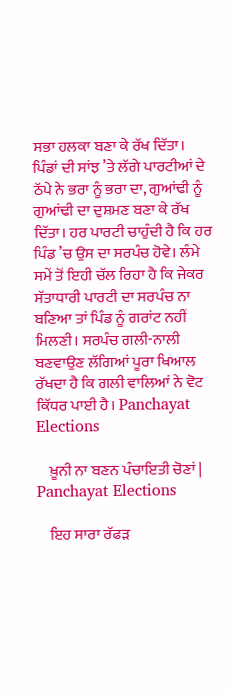ਸਭਾ ਹਲਕਾ ਬਣਾ ਕੇ ਰੱਖ ਦਿੱਤਾ। ਪਿੰਡਾਂ ਦੀ ਸਾਂਝ ’ਤੇ ਲੱਗੇ ਪਾਰਟੀਆਂ ਦੇ ਠੱਪੇ ਨੇ ਭਰਾ ਨੂੰ ਭਰਾ ਦਾ, ਗੁਆਂਢੀ ਨੂੰ ਗੁਆਂਢੀ ਦਾ ਦੁਸ਼ਮਣ ਬਣਾ ਕੇ ਰੱਖ ਦਿੱਤਾ। ਹਰ ਪਾਰਟੀ ਚਾਹੁੰਦੀ ਹੈ ਕਿ ਹਰ ਪਿੰਡ ’ਚ ਉਸ ਦਾ ਸਰਪੰਚ ਹੋਵੇ। ਲੰਮੇ ਸਮੇਂ ਤੋਂ ਇਹੀ ਚੱਲ ਰਿਹਾ ਹੈ ਕਿ ਜੇਕਰ ਸੱਤਾਧਾਰੀ ਪਾਰਟੀ ਦਾ ਸਰਪੰਚ ਨਾ ਬਣਿਆ ਤਾਂ ਪਿੰਡ ਨੂੰ ਗਰਾਂਟ ਨਹੀਂ ਮਿਲਣੀ। ਸਰਪੰਚ ਗਲੀ-ਨਾਲੀ ਬਣਵਾਉਣ ਲੱਗਿਆਂ ਪੂਰਾ ਖਿਆਲ ਰੱਖਦਾ ਹੈ ਕਿ ਗਲੀ ਵਾਲਿਆਂ ਨੇ ਵੋਟ ਕਿੱਧਰ ਪਾਈ ਹੈ। Panchayat Elections

    ਖ਼ੂਨੀ ਨਾ ਬਣਨ ਪੰਚਾਇਤੀ ਚੋਣਾਂ | Panchayat Elections

    ਇਹ ਸਾਰਾ ਰੱਫੜ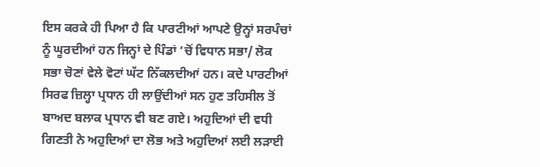ਇਸ ਕਰਕੇ ਹੀ ਪਿਆ ਹੈ ਕਿ ਪਾਰਟੀਆਂ ਆਪਣੇ ਉਨ੍ਹਾਂ ਸਰਪੰਚਾਂ ਨੂੰ ਘੂਰਦੀਆਂ ਹਨ ਜਿਨ੍ਹਾਂ ਦੇ ਪਿੰਡਾਂ ’ਚੋਂ ਵਿਧਾਨ ਸਭਾ/ ਲੋਕ ਸਭਾ ਚੋਣਾਂ ਵੇਲੇ ਵੋਟਾਂ ਘੱਟ ਨਿੱਕਲਦੀਆਂ ਹਨ। ਕਦੇ ਪਾਰਟੀਆਂ ਸਿਰਫ ਜ਼ਿਲ੍ਹਾ ਪ੍ਰਧਾਨ ਹੀ ਲਾਉਂਦੀਆਂ ਸਨ ਹੁਣ ਤਹਿਸੀਲ ਤੋਂ ਬਾਅਦ ਬਲਾਕ ਪ੍ਰਧਾਨ ਵੀ ਬਣ ਗਏ। ਅਹੁਦਿਆਂ ਦੀ ਵਧੀ ਗਿਣਤੀ ਨੇ ਅਹੁਦਿਆਂ ਦਾ ਲੋਭ ਅਤੇ ਅਹੁਦਿਆਂ ਲਈ ਲੜਾਈ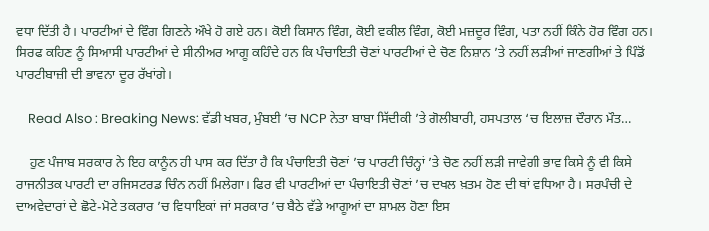ਵਧਾ ਦਿੱਤੀ ਹੈ। ਪਾਰਟੀਆਂ ਦੇ ਵਿੰਗ ਗਿਣਨੇ ਔਖੇ ਹੋ ਗਏ ਹਨ। ਕੋਈ ਕਿਸਾਨ ਵਿੰਗ, ਕੋਈ ਵਕੀਲ ਵਿੰਗ, ਕੋਈ ਮਜ਼ਦੂਰ ਵਿੰਗ, ਪਤਾ ਨਹੀਂ ਕਿੰਨੇ ਹੋਰ ਵਿੰਗ ਹਨ। ਸਿਰਫ ਕਹਿਣ ਨੂੰ ਸਿਆਸੀ ਪਾਰਟੀਆਂ ਦੇ ਸੀਨੀਅਰ ਆਗੂ ਕਹਿੰਦੇ ਹਨ ਕਿ ਪੰਚਾਇਤੀ ਚੋਣਾਂ ਪਾਰਟੀਆਂ ਦੇ ਚੋਣ ਨਿਸ਼ਾਨ ’ਤੇ ਨਹੀਂ ਲੜੀਆਂ ਜਾਣਗੀਆਂ ਤੇ ਪਿੰਡੋਂ ਪਾਰਟੀਬਾਜ਼ੀ ਦੀ ਭਾਵਨਾ ਦੂਰ ਰੱਖਾਂਗੇ।

    Read Also : Breaking News: ਵੱਡੀ ਖਬਰ, ਮੁੰਬਈ ’ਚ NCP ਨੇਤਾ ਬਾਬਾ ਸਿੱਦੀਕੀ ’ਤੇ ਗੋਲੀਬਾਰੀ, ਹਸਪਤਾਲ ‘ਚ ਇਲਾਜ਼ ਦੌਰਾਨ ਮੌਤ…

    ਹੁਣ ਪੰਜਾਬ ਸਰਕਾਰ ਨੇ ਇਹ ਕਾਨੂੰਨ ਹੀ ਪਾਸ ਕਰ ਦਿੱਤਾ ਹੈ ਕਿ ਪੰਚਾਇਤੀ ਚੋਣਾਂ ’ਚ ਪਾਰਟੀ ਚਿੰਨ੍ਹਾਂ ’ਤੇ ਚੋਣ ਨਹੀਂ ਲੜੀ ਜਾਵੇਗੀ ਭਾਵ ਕਿਸੇ ਨੂੰ ਵੀ ਕਿਸੇ ਰਾਜਨੀਤਕ ਪਾਰਟੀ ਦਾ ਰਜਿਸਟਰਡ ਚਿੰਨ ਨਹੀਂ ਮਿਲੇਗਾ। ਫਿਰ ਵੀ ਪਾਰਟੀਆਂ ਦਾ ਪੰਚਾਇਤੀ ਚੋਣਾਂ ’ਚ ਦਖਲ ਖ਼ਤਮ ਹੋਣ ਦੀ ਥਾਂ ਵਧਿਆ ਹੈ। ਸਰਪੰਚੀ ਦੇ ਦਾਅਵੇਦਾਰਾਂ ਦੇ ਛੋਟੇ-ਮੋਟੇ ਤਕਰਾਰ ’ਚ ਵਿਧਾਇਕਾਂ ਜਾਂ ਸਰਕਾਰ ’ਚ ਬੈਠੇ ਵੱਡੇ ਆਗੂਆਂ ਦਾ ਸ਼ਾਮਲ ਹੋਣਾ ਇਸ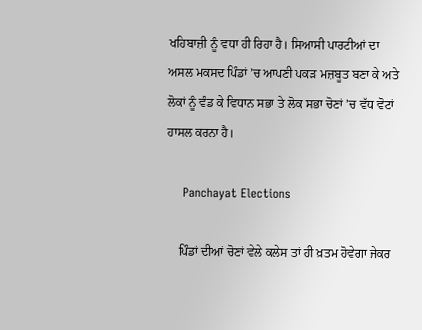ਖਹਿਬਾਜ਼ੀ ਨੂੰ ਵਧਾ ਹੀ ਰਿਹਾ ਹੈ। ਸਿਆਸੀ ਪਾਰਟੀਆਂ ਦਾ ਅਸਲ ਮਕਸਦ ਪਿੰਡਾਂ ’ਚ ਆਪਣੀ ਪਕੜ ਮਜ਼ਬੂਤ ਬਣਾ ਕੇ ਅਤੇ ਲੋਕਾਂ ਨੂੰ ਵੰਡ ਕੇ ਵਿਧਾਨ ਸਭਾ ਤੇ ਲੋਕ ਸਭਾ ਚੋਣਾਂ ’ਚ ਵੱਧ ਵੋਟਾਂ ਹਾਸਲ ਕਰਨਾ ਹੈ।

    Panchayat Elections

    ਪਿੰਡਾਂ ਦੀਆਂ ਚੋਣਾਂ ਵੇਲੇ ਕਲੇਸ ਤਾਂ ਹੀ ਖ਼ਤਮ ਹੋਵੇਗਾ ਜੇਕਰ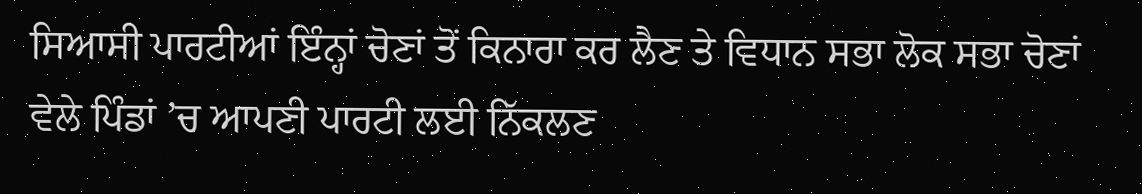ਸਿਆਸੀ ਪਾਰਟੀਆਂ ਇੰਨ੍ਹਾਂ ਚੋਣਾਂ ਤੋਂ ਕਿਨਾਰਾ ਕਰ ਲੈਣ ਤੇ ਵਿਧਾਨ ਸਭਾ ਲੋਕ ਸਭਾ ਚੋਣਾਂ ਵੇਲੇ ਪਿੰਡਾਂ ’ਚ ਆਪਣੀ ਪਾਰਟੀ ਲਈ ਨਿੱਕਲਣ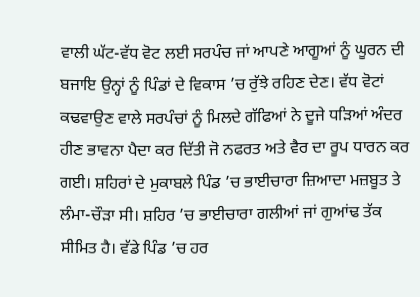ਵਾਲੀ ਘੱਟ-ਵੱਧ ਵੋਟ ਲਈ ਸਰਪੰਚ ਜਾਂ ਆਪਣੇ ਆਗੂਆਂ ਨੂੰ ਘੂਰਨ ਦੀ ਬਜਾਇ ਉਨ੍ਹਾਂ ਨੂੰ ਪਿੰਡਾਂ ਦੇ ਵਿਕਾਸ ’ਚ ਰੁੱਝੇ ਰਹਿਣ ਦੇਣ। ਵੱਧ ਵੋਟਾਂ ਕਢਵਾਉਣ ਵਾਲੇ ਸਰਪੰਚਾਂ ਨੂੰ ਮਿਲਦੇ ਗੱਫਿਆਂ ਨੇ ਦੂਜੇ ਧੜਿਆਂ ਅੰਦਰ ਹੀਣ ਭਾਵਨਾ ਪੈਦਾ ਕਰ ਦਿੱਤੀ ਜੋ ਨਫਰਤ ਅਤੇ ਵੈਰ ਦਾ ਰੂਪ ਧਾਰਨ ਕਰ ਗਈ। ਸ਼ਹਿਰਾਂ ਦੇ ਮੁਕਾਬਲੇ ਪਿੰਡ ’ਚ ਭਾਈਚਾਰਾ ਜ਼ਿਆਦਾ ਮਜ਼ਬੂਤ ਤੇ ਲੰਮਾ-ਚੌੜਾ ਸੀ। ਸ਼ਹਿਰ ’ਚ ਭਾਈਚਾਰਾ ਗਲੀਆਂ ਜਾਂ ਗੁਆਂਢ ਤੱਕ ਸੀਮਿਤ ਹੈ। ਵੱਡੇ ਪਿੰਡ ’ਚ ਹਰ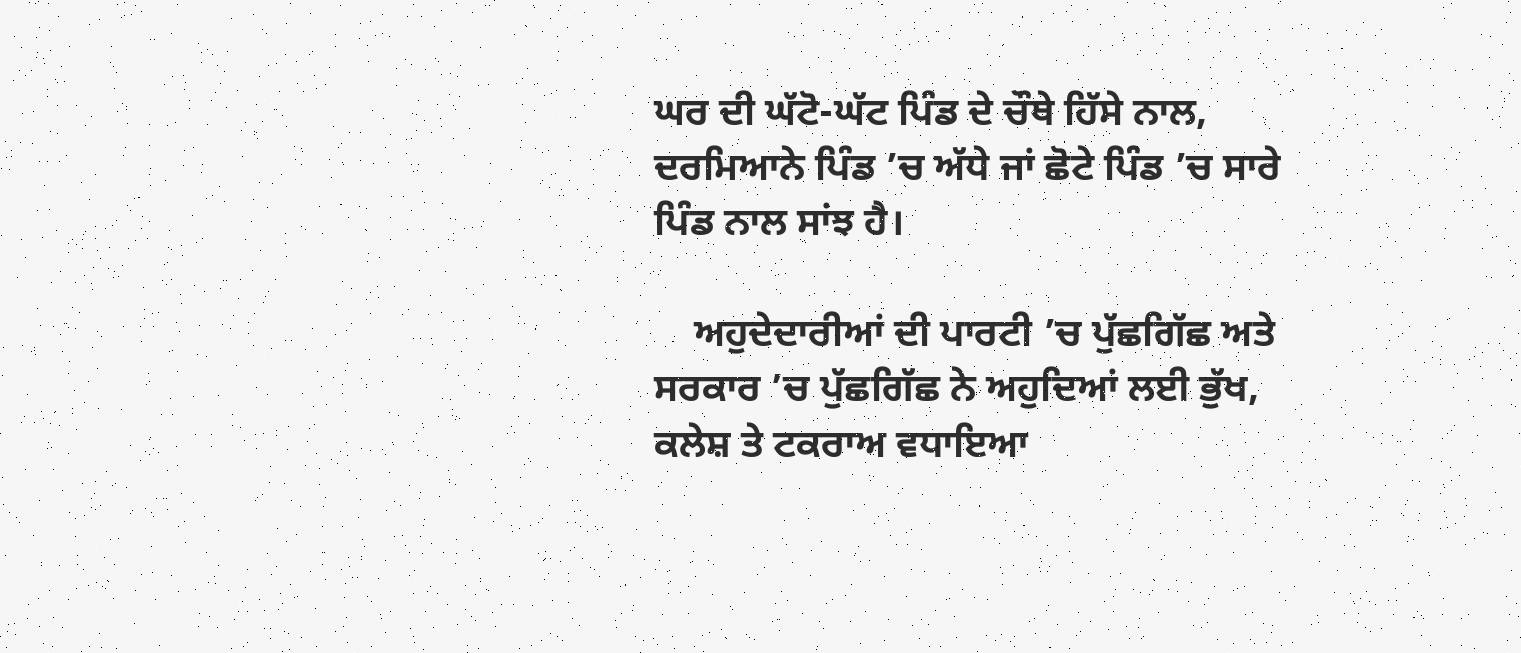ਘਰ ਦੀ ਘੱਟੋ-ਘੱਟ ਪਿੰਡ ਦੇ ਚੌਥੇ ਹਿੱਸੇ ਨਾਲ, ਦਰਮਿਆਨੇ ਪਿੰਡ ’ਚ ਅੱਧੇ ਜਾਂ ਛੋਟੇ ਪਿੰਡ ’ਚ ਸਾਰੇ ਪਿੰਡ ਨਾਲ ਸਾਂਝ ਹੈ।

    ਅਹੁਦੇਦਾਰੀਆਂ ਦੀ ਪਾਰਟੀ ’ਚ ਪੁੱਛਗਿੱਛ ਅਤੇ ਸਰਕਾਰ ’ਚ ਪੁੱਛਗਿੱਛ ਨੇ ਅਹੁਦਿਆਂ ਲਈ ਭੁੱਖ, ਕਲੇਸ਼ ਤੇ ਟਕਰਾਅ ਵਧਾਇਆ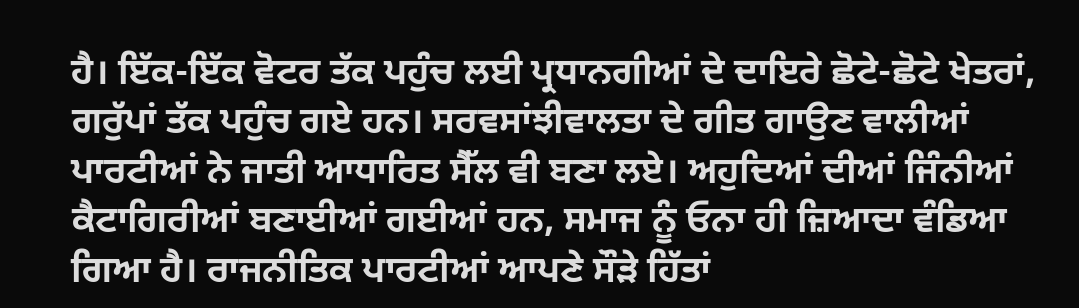ਹੈ। ਇੱਕ-ਇੱਕ ਵੋਟਰ ਤੱਕ ਪਹੁੰਚ ਲਈ ਪ੍ਰਧਾਨਗੀਆਂ ਦੇ ਦਾਇਰੇ ਛੋਟੇ-ਛੋਟੇ ਖੇਤਰਾਂ, ਗਰੁੱਪਾਂ ਤੱਕ ਪਹੁੰਚ ਗਏ ਹਨ। ਸਰਵਸਾਂਝੀਵਾਲਤਾ ਦੇ ਗੀਤ ਗਾਉਣ ਵਾਲੀਆਂ ਪਾਰਟੀਆਂ ਨੇ ਜਾਤੀ ਆਧਾਰਿਤ ਸੈੱਲ ਵੀ ਬਣਾ ਲਏ। ਅਹੁਦਿਆਂ ਦੀਆਂ ਜਿੰਨੀਆਂ ਕੈਟਾਗਿਰੀਆਂ ਬਣਾਈਆਂ ਗਈਆਂ ਹਨ, ਸਮਾਜ ਨੂੰ ਓਨਾ ਹੀ ਜ਼ਿਆਦਾ ਵੰਡਿਆ ਗਿਆ ਹੈ। ਰਾਜਨੀਤਿਕ ਪਾਰਟੀਆਂ ਆਪਣੇ ਸੌੜੇ ਹਿੱਤਾਂ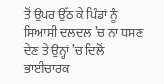ਤੋਂ ਉਪਰ ਉੱਠ ਕੇ ਪਿੰਡਾਂ ਨੂੰ ਸਿਆਸੀ ਦਲਦਲ ’ਚ ਨਾ ਧਸਣ ਦੇਣ ਤੇ ਉਨ੍ਹਾਂ ’ਚ ਦਿਲੋਂ ਭਾਈਚਾਰਕ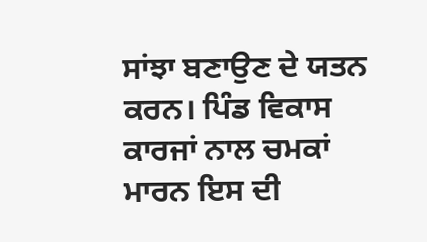ਸਾਂਝਾ ਬਣਾਉਣ ਦੇ ਯਤਨ ਕਰਨ। ਪਿੰਡ ਵਿਕਾਸ ਕਾਰਜਾਂ ਨਾਲ ਚਮਕਾਂ ਮਾਰਨ ਇਸ ਦੀ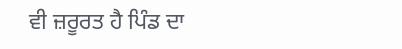ਵੀ ਜ਼ਰੂਰਤ ਹੈ ਪਿੰਡ ਦਾ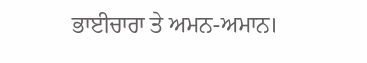ਭਾਈਚਾਰਾ ਤੇ ਅਮਨ-ਅਮਾਨ।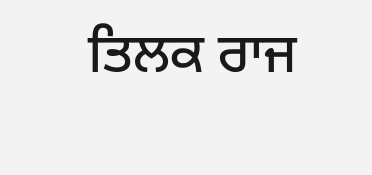ਤਿਲਕ ਰਾਜ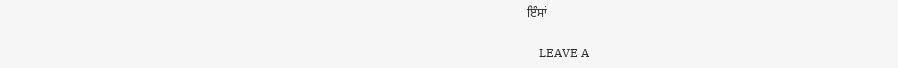ਇੰਸਾਂ

    LEAVE A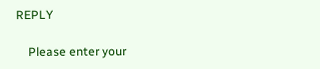REPLY

    Please enter your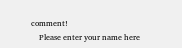comment!
    Please enter your name here